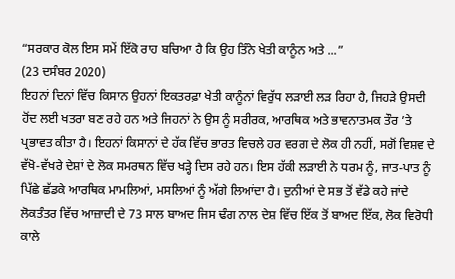“ਸਰਕਾਰ ਕੋਲ ਇਸ ਸਮੇਂ ਇੱਕੋ ਰਾਹ ਬਚਿਆ ਹੈ ਕਿ ਉਹ ਤਿੰਨੇ ਖੇਤੀ ਕਾਨੂੰਨ ਅਤੇ ...”
(23 ਦਸੰਬਰ 2020)
ਇਹਨਾਂ ਦਿਨਾਂ ਵਿੱਚ ਕਿਸਾਨ ਉਹਨਾਂ ਇਕਤਰਫ਼ਾ ਖੇਤੀ ਕਾਨੂੰਨਾਂ ਵਿਰੁੱਧ ਲੜਾਈ ਲੜ ਰਿਹਾ ਹੈ, ਜਿਹੜੇ ਉਸਦੀ ਹੋਂਦ ਲਈ ਖਤਰਾ ਬਣ ਰਹੇ ਹਨ ਅਤੇ ਜਿਹਨਾਂ ਨੇ ਉਸ ਨੂੰ ਸਰੀਰਕ, ਆਰਥਿਕ ਅਤੇ ਭਾਵਨਾਤਮਕ ਤੌਰ ’ਤੇ ਪ੍ਰਭਾਵਤ ਕੀਤਾ ਹੈ। ਇਹਨਾਂ ਕਿਸਾਨਾਂ ਦੇ ਹੱਕ ਵਿੱਚ ਭਾਰਤ ਵਿਚਲੇ ਹਰ ਵਰਗ ਦੇ ਲੋਕ ਹੀ ਨਹੀਂ, ਸਗੋਂ ਵਿਸ਼ਵ ਦੇ ਵੱਖੋ-ਵੱਖਰੇ ਦੇਸ਼ਾਂ ਦੇ ਲੋਕ ਸਮਰਥਨ ਵਿੱਚ ਖੜ੍ਹੇ ਦਿਸ ਰਹੇ ਹਨ। ਇਸ ਹੱਕੀ ਲੜਾਈ ਨੇ ਧਰਮ ਨੂੰ, ਜਾਤ-ਪਾਤ ਨੂੰ ਪਿੱਛੇ ਛੱਡਕੇ ਆਰਥਿਕ ਮਾਮਲਿਆਂ, ਮਸਲਿਆਂ ਨੂੰ ਅੱਗੇ ਲਿਆਂਦਾ ਹੈ। ਦੁਨੀਆਂ ਦੇ ਸਭ ਤੋਂ ਵੱਡੇ ਕਹੇ ਜਾਂਦੇ ਲੋਕਤੰਤਰ ਵਿੱਚ ਆਜ਼ਾਦੀ ਦੇ 73 ਸਾਲ ਬਾਅਦ ਜਿਸ ਢੰਗ ਨਾਲ ਦੇਸ਼ ਵਿੱਚ ਇੱਕ ਤੋਂ ਬਾਅਦ ਇੱਕ, ਲੋਕ ਵਿਰੋਧੀ ਕਾਲੇ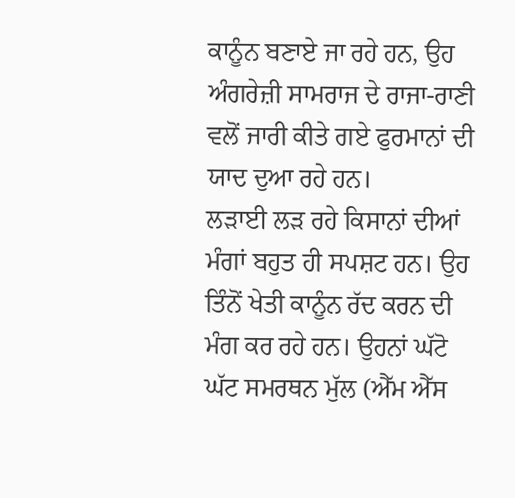ਕਾਨੂੰਨ ਬਣਾਏ ਜਾ ਰਹੇ ਹਨ, ਉਹ ਅੰਗਰੇਜ਼ੀ ਸਾਮਰਾਜ ਦੇ ਰਾਜਾ-ਰਾਣੀ ਵਲੋਂ ਜਾਰੀ ਕੀਤੇ ਗਏ ਫੁਰਮਾਨਾਂ ਦੀ ਯਾਦ ਦੁਆ ਰਹੇ ਹਨ।
ਲੜਾਈ ਲੜ ਰਹੇ ਕਿਸਾਨਾਂ ਦੀਆਂ ਮੰਗਾਂ ਬਹੁਤ ਹੀ ਸਪਸ਼ਟ ਹਨ। ਉਹ ਤਿੰਨੋਂ ਖੇਤੀ ਕਾਨੂੰਨ ਰੱਦ ਕਰਨ ਦੀ ਮੰਗ ਕਰ ਰਹੇ ਹਨ। ਉਹਨਾਂ ਘੱਟੋ ਘੱਟ ਸਮਰਥਨ ਮੁੱਲ (ਐੱਮ ਐੱਸ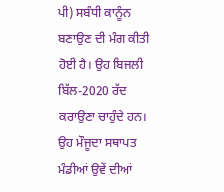ਪੀ) ਸਬੰਧੀ ਕਾਨੂੰਨ ਬਣਾਉਣ ਦੀ ਮੰਗ ਕੀਤੀ ਹੋਈ ਹੈ। ਉਹ ਬਿਜਲੀ ਬਿੱਲ-2020 ਰੱਦ ਕਰਾਉਣਾ ਚਾਹੁੰਦੇ ਹਨ। ਉਹ ਮੌਜੂਦਾ ਸਥਾਪਤ ਮੰਡੀਆਂ ਉਵੇਂ ਦੀਆਂ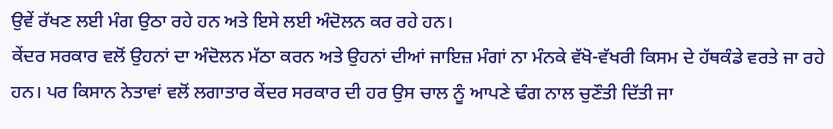ਉਵੇਂ ਰੱਖਣ ਲਈ ਮੰਗ ਉਠਾ ਰਹੇ ਹਨ ਅਤੇ ਇਸੇ ਲਈ ਅੰਦੋਲਨ ਕਰ ਰਹੇ ਹਨ।
ਕੇਂਦਰ ਸਰਕਾਰ ਵਲੋਂ ਉਹਨਾਂ ਦਾ ਅੰਦੋਲਨ ਮੱਠਾ ਕਰਨ ਅਤੇ ਉਹਨਾਂ ਦੀਆਂ ਜਾਇਜ਼ ਮੰਗਾਂ ਨਾ ਮੰਨਕੇ ਵੱਖੋ-ਵੱਖਰੀ ਕਿਸਮ ਦੇ ਹੱਥਕੰਡੇ ਵਰਤੇ ਜਾ ਰਹੇ ਹਨ। ਪਰ ਕਿਸਾਨ ਨੇਤਾਵਾਂ ਵਲੋਂ ਲਗਾਤਾਰ ਕੇਂਦਰ ਸਰਕਾਰ ਦੀ ਹਰ ਉਸ ਚਾਲ ਨੂੰ ਆਪਣੇ ਢੰਗ ਨਾਲ ਚੁਣੌਤੀ ਦਿੱਤੀ ਜਾ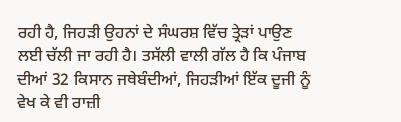ਰਹੀ ਹੈ, ਜਿਹੜੀ ਉਹਨਾਂ ਦੇ ਸੰਘਰਸ਼ ਵਿੱਚ ਤ੍ਰੇੜਾਂ ਪਾਉਣ ਲਈ ਚੱਲੀ ਜਾ ਰਹੀ ਹੈ। ਤਸੱਲੀ ਵਾਲੀ ਗੱਲ ਹੈ ਕਿ ਪੰਜਾਬ ਦੀਆਂ 32 ਕਿਸਾਨ ਜਥੇਬੰਦੀਆਂ, ਜਿਹੜੀਆਂ ਇੱਕ ਦੂਜੀ ਨੂੰ ਵੇਖ ਕੇ ਵੀ ਰਾਜ਼ੀ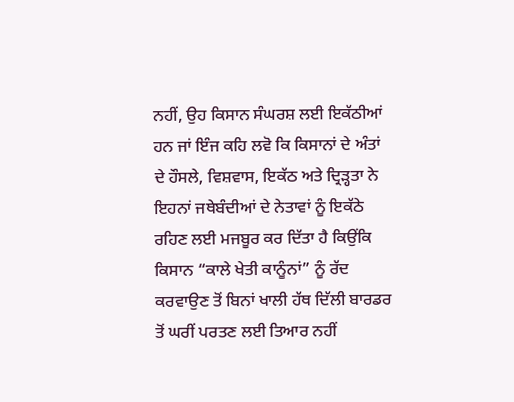ਨਹੀਂ, ਉਹ ਕਿਸਾਨ ਸੰਘਰਸ਼ ਲਈ ਇਕੱਠੀਆਂ ਹਨ ਜਾਂ ਇੰਜ ਕਹਿ ਲਵੋ ਕਿ ਕਿਸਾਨਾਂ ਦੇ ਅੰਤਾਂ ਦੇ ਹੌਸਲੇ, ਵਿਸ਼ਵਾਸ, ਇਕੱਠ ਅਤੇ ਦ੍ਰਿੜ੍ਹਤਾ ਨੇ ਇਹਨਾਂ ਜਥੇਬੰਦੀਆਂ ਦੇ ਨੇਤਾਵਾਂ ਨੂੰ ਇਕੱਠੇ ਰਹਿਣ ਲਈ ਮਜਬੂਰ ਕਰ ਦਿੱਤਾ ਹੈ ਕਿਉਂਕਿ ਕਿਸਾਨ “ਕਾਲੇ ਖੇਤੀ ਕਾਨੂੰਨਾਂ” ਨੂੰ ਰੱਦ ਕਰਵਾਉਣ ਤੋਂ ਬਿਨਾਂ ਖਾਲੀ ਹੱਥ ਦਿੱਲੀ ਬਾਰਡਰ ਤੋਂ ਘਰੀਂ ਪਰਤਣ ਲਈ ਤਿਆਰ ਨਹੀਂ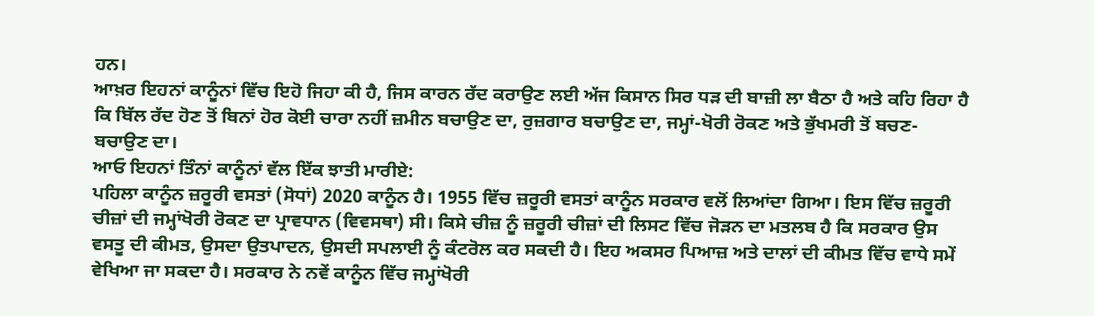ਹਨ।
ਆਖ਼ਰ ਇਹਨਾਂ ਕਾਨੂੰਨਾਂ ਵਿੱਚ ਇਹੋ ਜਿਹਾ ਕੀ ਹੈ, ਜਿਸ ਕਾਰਨ ਰੱਦ ਕਰਾਉਣ ਲਈ ਅੱਜ ਕਿਸਾਨ ਸਿਰ ਧੜ ਦੀ ਬਾਜ਼ੀ ਲਾ ਬੈਠਾ ਹੈ ਅਤੇ ਕਹਿ ਰਿਹਾ ਹੈ ਕਿ ਬਿੱਲ ਰੱਦ ਹੋਣ ਤੋਂ ਬਿਨਾਂ ਹੋਰ ਕੋਈ ਚਾਰਾ ਨਹੀਂ ਜ਼ਮੀਨ ਬਚਾਉਣ ਦਾ, ਰੁਜ਼ਗਾਰ ਬਚਾਉਣ ਦਾ, ਜਮ੍ਹਾਂ-ਖੋਰੀ ਰੋਕਣ ਅਤੇ ਭੁੱਖਮਰੀ ਤੋਂ ਬਚਣ-ਬਚਾਉਣ ਦਾ।
ਆਓ ਇਹਨਾਂ ਤਿੰਨਾਂ ਕਾਨੂੰਨਾਂ ਵੱਲ ਇੱਕ ਝਾਤੀ ਮਾਰੀਏ:
ਪਹਿਲਾ ਕਾਨੂੰਨ ਜ਼ਰੂਰੀ ਵਸਤਾਂ (ਸੋਧਾਂ) 2020 ਕਾਨੂੰਨ ਹੈ। 1955 ਵਿੱਚ ਜ਼ਰੂਰੀ ਵਸਤਾਂ ਕਾਨੂੰਨ ਸਰਕਾਰ ਵਲੋਂ ਲਿਆਂਦਾ ਗਿਆ। ਇਸ ਵਿੱਚ ਜ਼ਰੂਰੀ ਚੀਜ਼ਾਂ ਦੀ ਜਮ੍ਹਾਂਖੋਰੀ ਰੋਕਣ ਦਾ ਪ੍ਰਾਵਧਾਨ (ਵਿਵਸਥਾ) ਸੀ। ਕਿਸੇ ਚੀਜ਼ ਨੂੰ ਜ਼ਰੂਰੀ ਚੀਜ਼ਾਂ ਦੀ ਲਿਸਟ ਵਿੱਚ ਜੋੜਨ ਦਾ ਮਤਲਬ ਹੈ ਕਿ ਸਰਕਾਰ ਉਸ ਵਸਤੂ ਦੀ ਕੀਮਤ, ਉਸਦਾ ਉਤਪਾਦਨ, ਉਸਦੀ ਸਪਲਾਈ ਨੂੰ ਕੰਟਰੋਲ ਕਰ ਸਕਦੀ ਹੈ। ਇਹ ਅਕਸਰ ਪਿਆਜ਼ ਅਤੇ ਦਾਲਾਂ ਦੀ ਕੀਮਤ ਵਿੱਚ ਵਾਧੇ ਸਮੇਂ ਵੇਖਿਆ ਜਾ ਸਕਦਾ ਹੈ। ਸਰਕਾਰ ਨੇ ਨਵੇਂ ਕਾਨੂੰਨ ਵਿੱਚ ਜਮ੍ਹਾਂਖੋਰੀ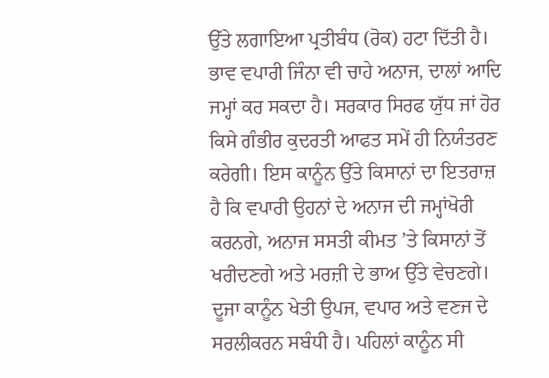ਉੱਤੇ ਲਗਾਇਆ ਪ੍ਰਤੀਬੰਧ (ਰੋਕ) ਹਟਾ ਦਿੱਤੀ ਹੈ। ਭਾਵ ਵਪਾਰੀ ਜਿੰਨਾ ਵੀ ਚਾਹੇ ਅਨਾਜ, ਦਾਲਾਂ ਆਦਿ ਜਮ੍ਹਾਂ ਕਰ ਸਕਦਾ ਹੈ। ਸਰਕਾਰ ਸਿਰਫ ਯੁੱਧ ਜਾਂ ਹੋਰ ਕਿਸੇ ਗੰਭੀਰ ਕੁਦਰਤੀ ਆਫਤ ਸਮੇਂ ਹੀ ਨਿਯੰਤਰਣ ਕਰੇਗੀ। ਇਸ ਕਾਨੂੰਨ ਉੱਤੇ ਕਿਸਾਨਾਂ ਦਾ ਇਤਰਾਜ਼ ਹੈ ਕਿ ਵਪਾਰੀ ਉਹਨਾਂ ਦੇ ਅਨਾਜ ਦੀ ਜਮ੍ਹਾਂਖੋਰੀ ਕਰਨਗੇ, ਅਨਾਜ ਸਸਤੀ ਕੀਮਤ ’ਤੇ ਕਿਸਾਨਾਂ ਤੋਂ ਖਰੀਦਣਗੇ ਅਤੇ ਮਰਜ਼ੀ ਦੇ ਭਾਅ ਉੱਤੇ ਵੇਚਣਗੇ।
ਦੂਜਾ ਕਾਨੂੰਨ ਖੇਤੀ ਉਪਜ, ਵਪਾਰ ਅਤੇ ਵਣਜ ਦੇ ਸਰਲੀਕਰਨ ਸਬੰਧੀ ਹੈ। ਪਹਿਲਾਂ ਕਾਨੂੰਨ ਸੀ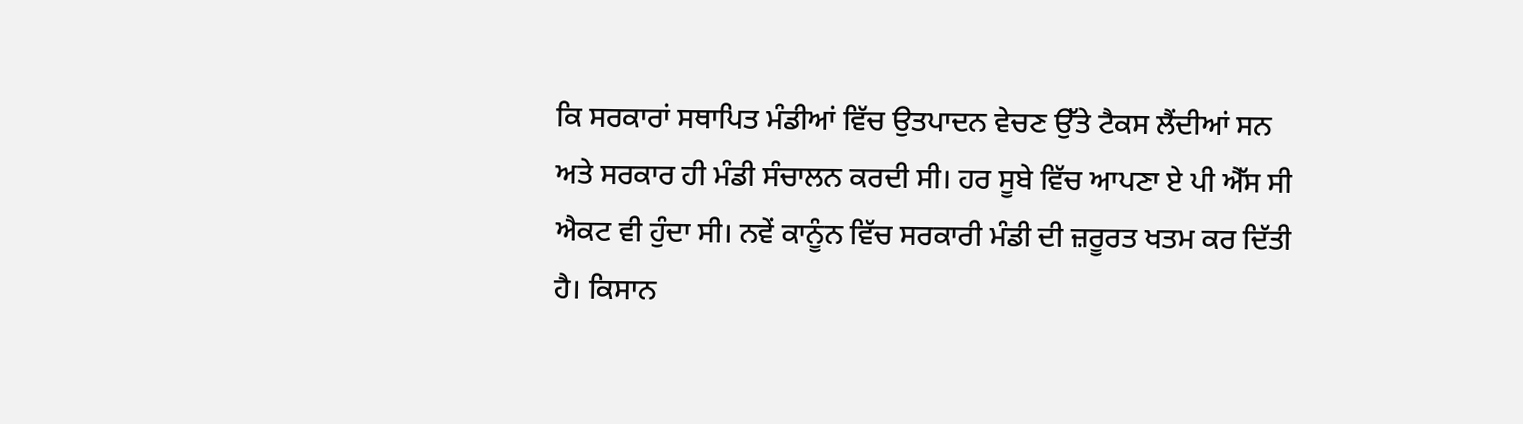ਕਿ ਸਰਕਾਰਾਂ ਸਥਾਪਿਤ ਮੰਡੀਆਂ ਵਿੱਚ ਉਤਪਾਦਨ ਵੇਚਣ ਉੱਤੇ ਟੈਕਸ ਲੈਂਦੀਆਂ ਸਨ ਅਤੇ ਸਰਕਾਰ ਹੀ ਮੰਡੀ ਸੰਚਾਲਨ ਕਰਦੀ ਸੀ। ਹਰ ਸੂਬੇ ਵਿੱਚ ਆਪਣਾ ਏ ਪੀ ਐੱਸ ਸੀ ਐਕਟ ਵੀ ਹੁੰਦਾ ਸੀ। ਨਵੇਂ ਕਾਨੂੰਨ ਵਿੱਚ ਸਰਕਾਰੀ ਮੰਡੀ ਦੀ ਜ਼ਰੂਰਤ ਖਤਮ ਕਰ ਦਿੱਤੀ ਹੈ। ਕਿਸਾਨ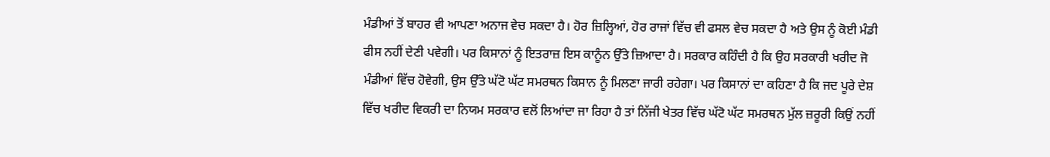ਮੰਡੀਆਂ ਤੋਂ ਬਾਹਰ ਵੀ ਆਪਣਾ ਅਨਾਜ ਵੇਚ ਸਕਦਾ ਹੈ। ਹੋਰ ਜ਼ਿਲ੍ਹਿਆਂ, ਹੋਰ ਰਾਜਾਂ ਵਿੱਚ ਵੀ ਫਸਲ ਵੇਚ ਸਕਦਾ ਹੈ ਅਤੇ ਉਸ ਨੂੰ ਕੋਈ ਮੰਡੀ ਫੀਸ ਨਹੀਂ ਦੇਣੀ ਪਵੇਗੀ। ਪਰ ਕਿਸਾਨਾਂ ਨੂੰ ਇਤਰਾਜ਼ ਇਸ ਕਾਨੂੰਨ ਉੱਤੇ ਜ਼ਿਆਦਾ ਹੈ। ਸਰਕਾਰ ਕਹਿੰਦੀ ਹੈ ਕਿ ਉਹ ਸਰਕਾਰੀ ਖਰੀਦ ਜੋ ਮੰਡੀਆਂ ਵਿੱਚ ਹੋਵੇਗੀ, ਉਸ ਉੱਤੇ ਘੱਟੋ ਘੱਟ ਸਮਰਥਨ ਕਿਸਾਨ ਨੂੰ ਮਿਲਣਾ ਜਾਰੀ ਰਹੇਗਾ। ਪਰ ਕਿਸਾਨਾਂ ਦਾ ਕਹਿਣਾ ਹੈ ਕਿ ਜਦ ਪੂਰੇ ਦੇਸ਼ ਵਿੱਚ ਖਰੀਦ ਵਿਕਰੀ ਦਾ ਨਿਯਮ ਸਰਕਾਰ ਵਲੋਂ ਲਿਆਂਦਾ ਜਾ ਰਿਹਾ ਹੈ ਤਾਂ ਨਿੱਜੀ ਖੇਤਰ ਵਿੱਚ ਘੱਟੋ ਘੱਟ ਸਮਰਥਨ ਮੁੱਲ ਜ਼ਰੂਰੀ ਕਿਉਂ ਨਹੀਂ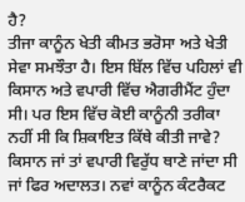ਹੈ?
ਤੀਜਾ ਕਾਨੂੰਨ ਖੇਤੀ ਕੀਮਤ ਭਰੋਸਾ ਅਤੇ ਖੇਤੀ ਸੇਵਾ ਸਮਝੌਤਾ ਹੈ। ਇਸ ਬਿੱਲ ਵਿੱਚ ਪਹਿਲਾਂ ਵੀ ਕਿਸਾਨ ਅਤੇ ਵਪਾਰੀ ਵਿੱਚ ਐਗਰੀਮੈਂਟ ਹੁੰਦਾ ਸੀ। ਪਰ ਇਸ ਵਿੱਚ ਕੋਈ ਕਾਨੂੰਨੀ ਤਰੀਕਾ ਨਹੀਂ ਸੀ ਕਿ ਸ਼ਿਕਾਇਤ ਕਿੱਥੇ ਕੀਤੀ ਜਾਵੇ? ਕਿਸਾਨ ਜਾਂ ਤਾਂ ਵਪਾਰੀ ਵਿਰੁੱਧ ਥਾਣੇ ਜਾਂਦਾ ਸੀ ਜਾਂ ਫਿਰ ਅਦਾਲਤ। ਨਵਾਂ ਕਾਨੂੰਨ ਕੰਟਰੈਕਟ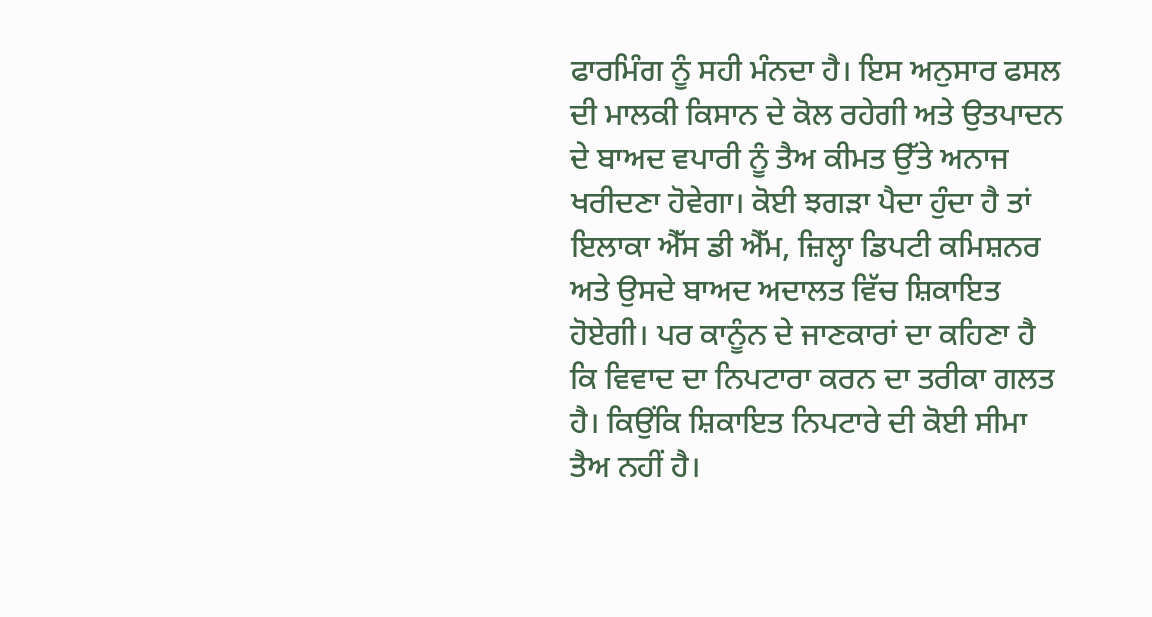ਫਾਰਮਿੰਗ ਨੂੰ ਸਹੀ ਮੰਨਦਾ ਹੈ। ਇਸ ਅਨੁਸਾਰ ਫਸਲ ਦੀ ਮਾਲਕੀ ਕਿਸਾਨ ਦੇ ਕੋਲ ਰਹੇਗੀ ਅਤੇ ਉਤਪਾਦਨ ਦੇ ਬਾਅਦ ਵਪਾਰੀ ਨੂੰ ਤੈਅ ਕੀਮਤ ਉੱਤੇ ਅਨਾਜ ਖਰੀਦਣਾ ਹੋਵੇਗਾ। ਕੋਈ ਝਗੜਾ ਪੈਦਾ ਹੁੰਦਾ ਹੈ ਤਾਂ ਇਲਾਕਾ ਐੱਸ ਡੀ ਐੱਮ, ਜ਼ਿਲ੍ਹਾ ਡਿਪਟੀ ਕਮਿਸ਼ਨਰ ਅਤੇ ਉਸਦੇ ਬਾਅਦ ਅਦਾਲਤ ਵਿੱਚ ਸ਼ਿਕਾਇਤ ਹੋਏਗੀ। ਪਰ ਕਾਨੂੰਨ ਦੇ ਜਾਣਕਾਰਾਂ ਦਾ ਕਹਿਣਾ ਹੈ ਕਿ ਵਿਵਾਦ ਦਾ ਨਿਪਟਾਰਾ ਕਰਨ ਦਾ ਤਰੀਕਾ ਗਲਤ ਹੈ। ਕਿਉਂਕਿ ਸ਼ਿਕਾਇਤ ਨਿਪਟਾਰੇ ਦੀ ਕੋਈ ਸੀਮਾ ਤੈਅ ਨਹੀਂ ਹੈ।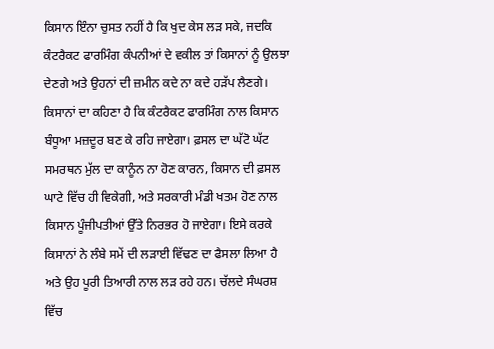ਕਿਸਾਨ ਇੰਨਾ ਚੁਸਤ ਨਹੀਂ ਹੈ ਕਿ ਖੁਦ ਕੇਸ ਲੜ ਸਕੇ, ਜਦਕਿ ਕੰਟਰੈਕਟ ਫਾਰਮਿੰਗ ਕੰਪਨੀਆਂ ਦੇ ਵਕੀਲ ਤਾਂ ਕਿਸਾਨਾਂ ਨੂੰ ਉਲਝਾ ਦੇਣਗੇ ਅਤੇ ਉਹਨਾਂ ਦੀ ਜ਼ਮੀਨ ਕਦੇ ਨਾ ਕਦੇ ਹੜੱਪ ਲੈਣਗੇ।
ਕਿਸਾਨਾਂ ਦਾ ਕਹਿਣਾ ਹੈ ਕਿ ਕੰਟਰੈਕਟ ਫਾਰਮਿੰਗ ਨਾਲ ਕਿਸਾਨ ਬੰਧੂਆ ਮਜ਼ਦੂਰ ਬਣ ਕੇ ਰਹਿ ਜਾਏਗਾ। ਫ਼ਸਲ ਦਾ ਘੱਟੋ ਘੱਟ ਸਮਰਥਨ ਮੁੱਲ ਦਾ ਕਾਨੂੰਨ ਨਾ ਹੋਣ ਕਾਰਨ, ਕਿਸਾਨ ਦੀ ਫ਼ਸਲ ਘਾਟੇ ਵਿੱਚ ਹੀ ਵਿਕੇਗੀ, ਅਤੇ ਸਰਕਾਰੀ ਮੰਡੀ ਖਤਮ ਹੋਣ ਨਾਲ ਕਿਸਾਨ ਪੂੰਜੀਪਤੀਆਂ ਉੱਤੇ ਨਿਰਭਰ ਹੋ ਜਾਏਗਾ। ਇਸੇ ਕਰਕੇ ਕਿਸਾਨਾਂ ਨੇ ਲੰਬੇ ਸਮੇਂ ਦੀ ਲੜਾਈ ਵਿੱਢਣ ਦਾ ਫੈਸਲਾ ਲਿਆ ਹੈ ਅਤੇ ਉਹ ਪੂਰੀ ਤਿਆਰੀ ਨਾਲ ਲੜ ਰਹੇ ਹਨ। ਚੱਲਦੇ ਸੰਘਰਸ਼ ਵਿੱਚ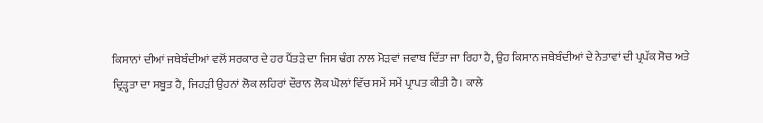ਕਿਸਾਨਾਂ ਦੀਆਂ ਜਥੇਬੰਦੀਆਂ ਵਲੋਂ ਸਰਕਾਰ ਦੇ ਹਰ ਪੈਂਤੜੇ ਦਾ ਜਿਸ ਢੰਗ ਨਾਲ ਮੋੜਵਾਂ ਜਵਾਬ ਦਿੱਤਾ ਜਾ ਰਿਹਾ ਹੈ, ਉਹ ਕਿਸਾਨ ਜਥੇਬੰਦੀਆਂ ਦੇ ਨੇਤਾਵਾਂ ਦੀ ਪ੍ਰਪੱਕ ਸੋਚ ਅਤੇ ਦ੍ਰਿੜ੍ਹਤਾ ਦਾ ਸਬੂਤ ਹੈ, ਜਿਹੜੀ ਉਹਨਾਂ ਲੋਕ ਲਹਿਰਾਂ ਦੌਰਾਨ ਲੋਕ ਘੋਲਾਂ ਵਿੱਚ ਸਮੇਂ ਸਮੇਂ ਪ੍ਰਾਪਤ ਕੀਤੀ ਹੈ। ਕਾਲੇ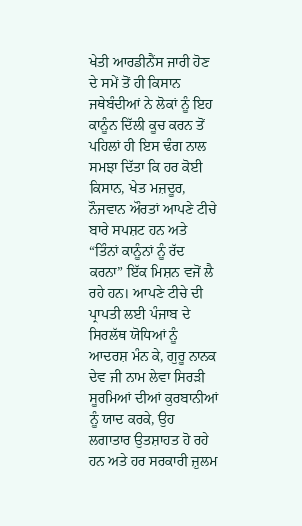ਖੇਤੀ ਆਰਡੀਨੈਂਸ ਜਾਰੀ ਹੋਣ ਦੇ ਸਮੇਂ ਤੋਂ ਹੀ ਕਿਸਾਨ ਜਥੇਬੰਦੀਆਂ ਨੇ ਲੋਕਾਂ ਨੂੰ ਇਹ ਕਾਨੂੰਨ ਦਿੱਲੀ ਕੂਚ ਕਰਨ ਤੋਂ ਪਹਿਲਾਂ ਹੀ ਇਸ ਢੰਗ ਨਾਲ ਸਮਝਾ ਦਿੱਤਾ ਕਿ ਹਰ ਕੋਈ ਕਿਸਾਨ, ਖੇਤ ਮਜ਼ਦੂਰ, ਨੌਜਵਾਨ ਔਰਤਾਂ ਆਪਣੇ ਟੀਚੇ ਬਾਰੇ ਸਪਸ਼ਟ ਹਨ ਅਤੇ “ਤਿੰਨਾਂ ਕਾਨੂੰਨਾਂ ਨੂੰ ਰੱਦ ਕਰਨਾ” ਇੱਕ ਮਿਸ਼ਨ ਵਜੋਂ ਲੈ ਰਹੇ ਹਨ। ਆਪਣੇ ਟੀਚੇ ਦੀ ਪ੍ਰਾਪਤੀ ਲਈ ਪੰਜਾਬ ਦੇ ਸਿਰਲੱਥ ਯੋਧਿਆਂ ਨੂੰ ਆਦਰਸ਼ ਮੰਨ ਕੇ, ਗੁਰੂ ਨਾਨਕ ਦੇਵ ਜੀ ਨਾਮ ਲੇਵਾ ਸਿਰੜੀ ਸੂਰਮਿਆਂ ਦੀਆਂ ਕੁਰਬਾਨੀਆਂ ਨੂੰ ਯਾਦ ਕਰਕੇ, ਉਹ ਲਗਾਤਾਰ ਉਤਸ਼ਾਹਤ ਹੋ ਰਹੇ ਹਨ ਅਤੇ ਹਰ ਸਰਕਾਰੀ ਜ਼ੁਲਮ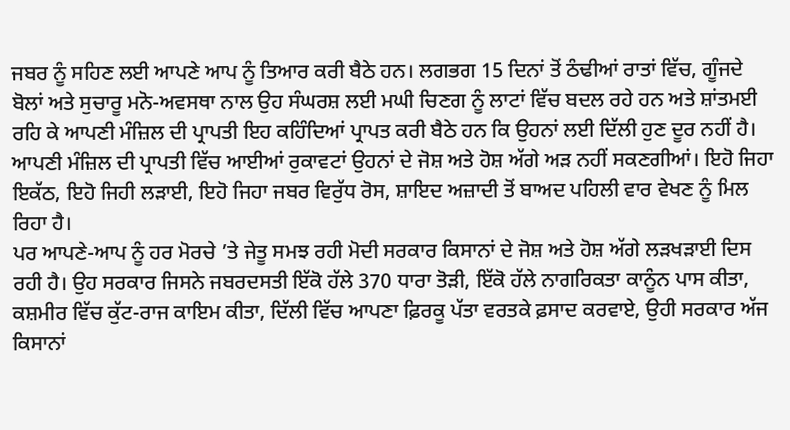ਜਬਰ ਨੂੰ ਸਹਿਣ ਲਈ ਆਪਣੇ ਆਪ ਨੂੰ ਤਿਆਰ ਕਰੀ ਬੈਠੇ ਹਨ। ਲਗਭਗ 15 ਦਿਨਾਂ ਤੋਂ ਠੰਢੀਆਂ ਰਾਤਾਂ ਵਿੱਚ, ਗੂੰਜਦੇ ਬੋਲਾਂ ਅਤੇ ਸੁਚਾਰੂ ਮਨੋ-ਅਵਸਥਾ ਨਾਲ ਉਹ ਸੰਘਰਸ਼ ਲਈ ਮਘੀ ਚਿਣਗ ਨੂੰ ਲਾਟਾਂ ਵਿੱਚ ਬਦਲ ਰਹੇ ਹਨ ਅਤੇ ਸ਼ਾਂਤਮਈ ਰਹਿ ਕੇ ਆਪਣੀ ਮੰਜ਼ਿਲ ਦੀ ਪ੍ਰਾਪਤੀ ਇਹ ਕਹਿੰਦਿਆਂ ਪ੍ਰਾਪਤ ਕਰੀ ਬੈਠੇ ਹਨ ਕਿ ਉਹਨਾਂ ਲਈ ਦਿੱਲੀ ਹੁਣ ਦੂਰ ਨਹੀਂ ਹੈ। ਆਪਣੀ ਮੰਜ਼ਿਲ ਦੀ ਪ੍ਰਾਪਤੀ ਵਿੱਚ ਆਈਆਂ ਰੁਕਾਵਟਾਂ ਉਹਨਾਂ ਦੇ ਜੋਸ਼ ਅਤੇ ਹੋਸ਼ ਅੱਗੇ ਅੜ ਨਹੀਂ ਸਕਣਗੀਆਂ। ਇਹੋ ਜਿਹਾ ਇਕੱਠ, ਇਹੋ ਜਿਹੀ ਲੜਾਈ, ਇਹੋ ਜਿਹਾ ਜਬਰ ਵਿਰੁੱਧ ਰੋਸ, ਸ਼ਾਇਦ ਅਜ਼ਾਦੀ ਤੋਂ ਬਾਅਦ ਪਹਿਲੀ ਵਾਰ ਵੇਖਣ ਨੂੰ ਮਿਲ ਰਿਹਾ ਹੈ।
ਪਰ ਆਪਣੇ-ਆਪ ਨੂੰ ਹਰ ਮੋਰਚੇ ’ਤੇ ਜੇਤੂ ਸਮਝ ਰਹੀ ਮੋਦੀ ਸਰਕਾਰ ਕਿਸਾਨਾਂ ਦੇ ਜੋਸ਼ ਅਤੇ ਹੋਸ਼ ਅੱਗੇ ਲੜਖੜਾਈ ਦਿਸ ਰਹੀ ਹੈ। ਉਹ ਸਰਕਾਰ ਜਿਸਨੇ ਜਬਰਦਸਤੀ ਇੱਕੋ ਹੱਲੇ 370 ਧਾਰਾ ਤੋੜੀ, ਇੱਕੋ ਹੱਲੇ ਨਾਗਰਿਕਤਾ ਕਾਨੂੰਨ ਪਾਸ ਕੀਤਾ, ਕਸ਼ਮੀਰ ਵਿੱਚ ਕੁੱਟ-ਰਾਜ ਕਾਇਮ ਕੀਤਾ, ਦਿੱਲੀ ਵਿੱਚ ਆਪਣਾ ਫ਼ਿਰਕੂ ਪੱਤਾ ਵਰਤਕੇ ਫ਼ਸਾਦ ਕਰਵਾਏ, ਉਹੀ ਸਰਕਾਰ ਅੱਜ ਕਿਸਾਨਾਂ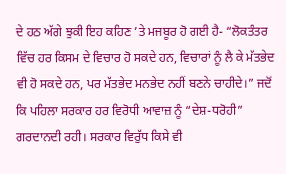ਦੇ ਹਠ ਅੱਗੇ ਝੁਕੀ ਇਹ ਕਹਿਣ ’ਤੇ ਮਜਬੂਰ ਹੋ ਗਈ ਹੈ- “ਲੋਕਤੰਤਰ ਵਿੱਚ ਹਰ ਕਿਸਮ ਦੇ ਵਿਚਾਰ ਹੋ ਸਕਦੇ ਹਨ, ਵਿਚਾਰਾਂ ਨੂੰ ਲੈ ਕੇ ਮੱਤਭੇਦ ਵੀ ਹੋ ਸਕਦੇ ਹਨ, ਪਰ ਮੱਤਭੇਦ ਮਨਭੇਦ ਨਹੀਂ ਬਣਨੇ ਚਾਹੀਦੇ।” ਜਦੋਂ ਕਿ ਪਹਿਲਾ ਸਰਕਾਰ ਹਰ ਵਿਰੋਧੀ ਆਵਾਜ਼ ਨੂੰ “ਦੇਸ਼-ਧਰੋਹੀ” ਗਰਦਾਨਦੀ ਰਹੀ। ਸਰਕਾਰ ਵਿਰੁੱਧ ਕਿਸੇ ਵੀ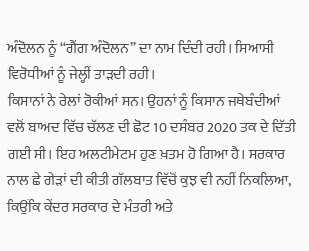ਅੰਦੋਲਨ ਨੂੰ “ਗੈਂਗ ਅੰਦੋਲਨ” ਦਾ ਨਾਮ ਦਿੰਦੀ ਰਹੀ। ਸਿਆਸੀ ਵਿਰੋਧੀਆਂ ਨੂੰ ਜੇਲ੍ਹੀਂ ਤਾੜਦੀ ਰਹੀ।
ਕਿਸਾਨਾਂ ਨੇ ਰੇਲਾਂ ਰੋਕੀਆਂ ਸਨ। ਉਹਨਾਂ ਨੂੰ ਕਿਸਾਨ ਜਥੇਬੰਦੀਆਂ ਵਲੋਂ ਬਾਅਦ ਵਿੱਚ ਚੱਲਣ ਦੀ ਛੋਟ 10 ਦਸੰਬਰ 2020 ਤਕ ਦੇ ਦਿੱਤੀ ਗਈ ਸੀ। ਇਹ ਅਲਟੀਮੇਟਮ ਹੁਣ ਖ਼ਤਮ ਹੋ ਗਿਆ ਹੈ। ਸਰਕਾਰ ਨਾਲ ਛੇ ਗੇੜਾਂ ਦੀ ਕੀਤੀ ਗੱਲਬਾਤ ਵਿੱਚੋਂ ਕੁਝ ਵੀ ਨਹੀਂ ਨਿਕਲਿਆ, ਕਿਉਂਕਿ ਕੇਂਦਰ ਸਰਕਾਰ ਦੇ ਮੰਤਰੀ ਅਤੇ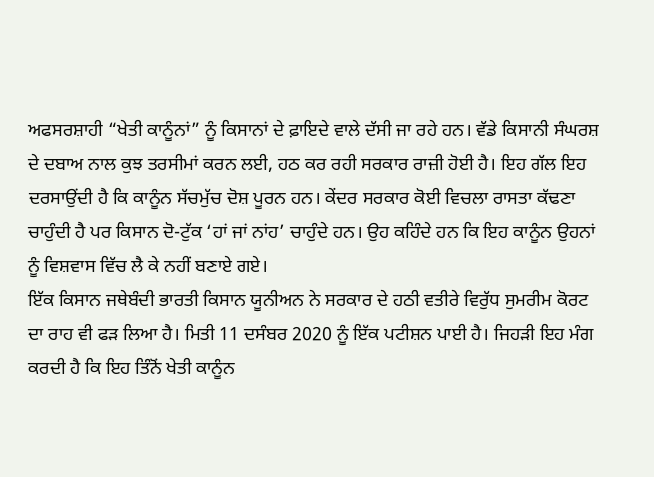ਅਫਸਰਸ਼ਾਹੀ “ਖੇਤੀ ਕਾਨੂੰਨਾਂ” ਨੂੰ ਕਿਸਾਨਾਂ ਦੇ ਫ਼ਾਇਦੇ ਵਾਲੇ ਦੱਸੀ ਜਾ ਰਹੇ ਹਨ। ਵੱਡੇ ਕਿਸਾਨੀ ਸੰਘਰਸ਼ ਦੇ ਦਬਾਅ ਨਾਲ ਕੁਝ ਤਰਸੀਮਾਂ ਕਰਨ ਲਈ, ਹਠ ਕਰ ਰਹੀ ਸਰਕਾਰ ਰਾਜ਼ੀ ਹੋਈ ਹੈ। ਇਹ ਗੱਲ ਇਹ ਦਰਸਾਉਂਦੀ ਹੈ ਕਿ ਕਾਨੂੰਨ ਸੱਚਮੁੱਚ ਦੋਸ਼ ਪੂਰਨ ਹਨ। ਕੇਂਦਰ ਸਰਕਾਰ ਕੋਈ ਵਿਚਲਾ ਰਾਸਤਾ ਕੱਢਣਾ ਚਾਹੁੰਦੀ ਹੈ ਪਰ ਕਿਸਾਨ ਦੋ-ਟੁੱਕ ‘ਹਾਂ ਜਾਂ ਨਾਂਹ’ ਚਾਹੁੰਦੇ ਹਨ। ਉਹ ਕਹਿੰਦੇ ਹਨ ਕਿ ਇਹ ਕਾਨੂੰਨ ਉਹਨਾਂ ਨੂੰ ਵਿਸ਼ਵਾਸ ਵਿੱਚ ਲੈ ਕੇ ਨਹੀਂ ਬਣਾਏ ਗਏ।
ਇੱਕ ਕਿਸਾਨ ਜਥੇਬੰਦੀ ਭਾਰਤੀ ਕਿਸਾਨ ਯੂਨੀਅਨ ਨੇ ਸਰਕਾਰ ਦੇ ਹਠੀ ਵਤੀਰੇ ਵਿਰੁੱਧ ਸੁਮਰੀਮ ਕੋਰਟ ਦਾ ਰਾਹ ਵੀ ਫੜ ਲਿਆ ਹੈ। ਮਿਤੀ 11 ਦਸੰਬਰ 2020 ਨੂੰ ਇੱਕ ਪਟੀਸ਼ਨ ਪਾਈ ਹੈ। ਜਿਹੜੀ ਇਹ ਮੰਗ ਕਰਦੀ ਹੈ ਕਿ ਇਹ ਤਿੰਨੋਂ ਖੇਤੀ ਕਾਨੂੰਨ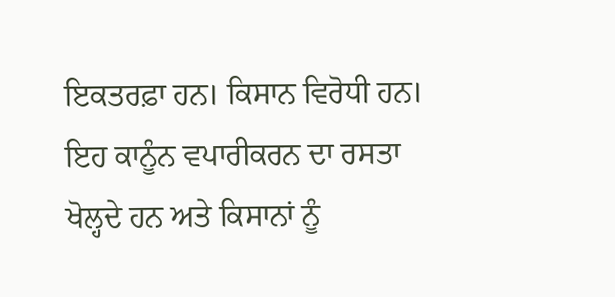ਇਕਤਰਫ਼ਾ ਹਨ। ਕਿਸਾਨ ਵਿਰੋਧੀ ਹਨ। ਇਹ ਕਾਨੂੰਨ ਵਪਾਰੀਕਰਨ ਦਾ ਰਸਤਾ ਖੋਲ੍ਹਦੇ ਹਨ ਅਤੇ ਕਿਸਾਨਾਂ ਨੂੰ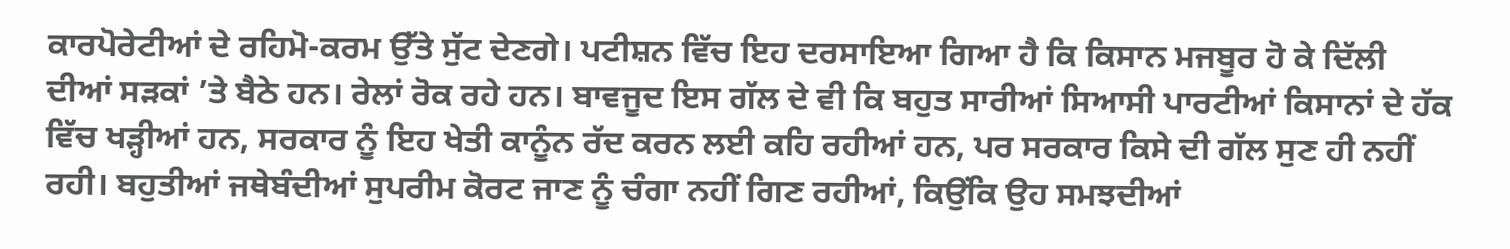ਕਾਰਪੋਰੇਟੀਆਂ ਦੇ ਰਹਿਮੋ-ਕਰਮ ਉੱਤੇ ਸੁੱਟ ਦੇਣਗੇ। ਪਟੀਸ਼ਨ ਵਿੱਚ ਇਹ ਦਰਸਾਇਆ ਗਿਆ ਹੈ ਕਿ ਕਿਸਾਨ ਮਜਬੂਰ ਹੋ ਕੇ ਦਿੱਲੀ ਦੀਆਂ ਸੜਕਾਂ ’ਤੇ ਬੈਠੇ ਹਨ। ਰੇਲਾਂ ਰੋਕ ਰਹੇ ਹਨ। ਬਾਵਜੂਦ ਇਸ ਗੱਲ ਦੇ ਵੀ ਕਿ ਬਹੁਤ ਸਾਰੀਆਂ ਸਿਆਸੀ ਪਾਰਟੀਆਂ ਕਿਸਾਨਾਂ ਦੇ ਹੱਕ ਵਿੱਚ ਖੜ੍ਹੀਆਂ ਹਨ, ਸਰਕਾਰ ਨੂੰ ਇਹ ਖੇਤੀ ਕਾਨੂੰਨ ਰੱਦ ਕਰਨ ਲਈ ਕਹਿ ਰਹੀਆਂ ਹਨ, ਪਰ ਸਰਕਾਰ ਕਿਸੇ ਦੀ ਗੱਲ ਸੁਣ ਹੀ ਨਹੀਂ ਰਹੀ। ਬਹੁਤੀਆਂ ਜਥੇਬੰਦੀਆਂ ਸੁਪਰੀਮ ਕੋਰਟ ਜਾਣ ਨੂੰ ਚੰਗਾ ਨਹੀਂ ਗਿਣ ਰਹੀਆਂ, ਕਿਉਂਕਿ ਉਹ ਸਮਝਦੀਆਂ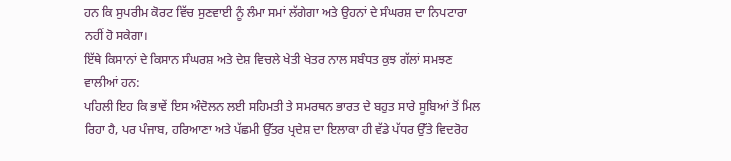ਹਨ ਕਿ ਸੁਪਰੀਮ ਕੋਰਟ ਵਿੱਚ ਸੁਣਵਾਈ ਨੂੰ ਲੰਮਾ ਸਮਾਂ ਲੱਗੇਗਾ ਅਤੇ ਉਹਨਾਂ ਦੇ ਸੰਘਰਸ਼ ਦਾ ਨਿਪਟਾਰਾ ਨਹੀਂ ਹੋ ਸਕੇਗਾ।
ਇੱਥੇ ਕਿਸਾਨਾਂ ਦੇ ਕਿਸਾਨ ਸੰਘਰਸ਼ ਅਤੇ ਦੇਸ਼ ਵਿਚਲੇ ਖੇਤੀ ਖੇਤਰ ਨਾਲ ਸਬੰਧਤ ਕੁਝ ਗੱਲਾਂ ਸਮਝਣ ਵਾਲੀਆਂ ਹਨ:
ਪਹਿਲੀ ਇਹ ਕਿ ਭਾਵੇਂ ਇਸ ਅੰਦੋਲਨ ਲਈ ਸਹਿਮਤੀ ਤੇ ਸਮਰਥਨ ਭਾਰਤ ਦੇ ਬਹੁਤ ਸਾਰੇ ਸੂਬਿਆਂ ਤੋਂ ਮਿਲ ਰਿਹਾ ਹੈ, ਪਰ ਪੰਜਾਬ, ਹਰਿਆਣਾ ਅਤੇ ਪੱਛਮੀ ਉੱਤਰ ਪ੍ਰਦੇਸ਼ ਦਾ ਇਲਾਕਾ ਹੀ ਵੱਡੇ ਪੱਧਰ ਉੱਤੇ ਵਿਦਰੋਹ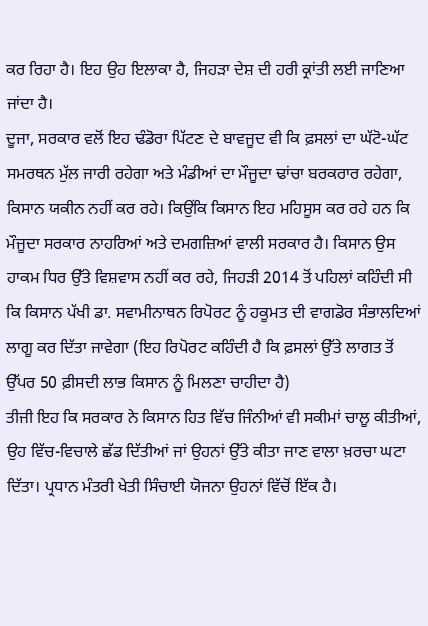ਕਰ ਰਿਹਾ ਹੈ। ਇਹ ਉਹ ਇਲਾਕਾ ਹੈ, ਜਿਹੜਾ ਦੇਸ਼ ਦੀ ਹਰੀ ਕ੍ਰਾਂਤੀ ਲਈ ਜਾਣਿਆ ਜਾਂਦਾ ਹੈ।
ਦੂਜਾ, ਸਰਕਾਰ ਵਲੋਂ ਇਹ ਢੰਡੋਰਾ ਪਿੱਟਣ ਦੇ ਬਾਵਜੂਦ ਵੀ ਕਿ ਫ਼ਸਲਾਂ ਦਾ ਘੱਟੋ-ਘੱਟ ਸਮਰਥਨ ਮੁੱਲ ਜਾਰੀ ਰਹੇਗਾ ਅਤੇ ਮੰਡੀਆਂ ਦਾ ਮੌਜੂਦਾ ਢਾਂਚਾ ਬਰਕਰਾਰ ਰਹੇਗਾ, ਕਿਸਾਨ ਯਕੀਨ ਨਹੀਂ ਕਰ ਰਹੇ। ਕਿਉਂਕਿ ਕਿਸਾਨ ਇਹ ਮਹਿਸੂਸ ਕਰ ਰਹੇ ਹਨ ਕਿ ਮੌਜੂਦਾ ਸਰਕਾਰ ਨਾਹਰਿਆਂ ਅਤੇ ਦਮਗਜ਼ਿਆਂ ਵਾਲੀ ਸਰਕਾਰ ਹੈ। ਕਿਸਾਨ ਉਸ ਹਾਕਮ ਧਿਰ ਉੱਤੇ ਵਿਸ਼ਵਾਸ ਨਹੀਂ ਕਰ ਰਹੇ, ਜਿਹੜੀ 2014 ਤੋਂ ਪਹਿਲਾਂ ਕਹਿੰਦੀ ਸੀ ਕਿ ਕਿਸਾਨ ਪੱਖੀ ਡਾ. ਸਵਾਮੀਨਾਥਨ ਰਿਪੋਰਟ ਨੂੰ ਹਕੂਮਤ ਦੀ ਵਾਗਡੋਰ ਸੰਭਾਲਦਿਆਂ ਲਾਗੂ ਕਰ ਦਿੱਤਾ ਜਾਵੇਗਾ (ਇਹ ਰਿਪੋਰਟ ਕਹਿੰਦੀ ਹੈ ਕਿ ਫ਼ਸਲਾਂ ਉੱਤੇ ਲਾਗਤ ਤੋਂ ਉੱਪਰ 50 ਫ਼ੀਸਦੀ ਲਾਭ ਕਿਸਾਨ ਨੂੰ ਮਿਲਣਾ ਚਾਹੀਦਾ ਹੈ)
ਤੀਜੀ ਇਹ ਕਿ ਸਰਕਾਰ ਨੇ ਕਿਸਾਨ ਹਿਤ ਵਿੱਚ ਜਿੰਨੀਆਂ ਵੀ ਸਕੀਮਾਂ ਚਾਲੂ ਕੀਤੀਆਂ, ਉਹ ਵਿੱਚ-ਵਿਚਾਲੇ ਛੱਡ ਦਿੱਤੀਆਂ ਜਾਂ ਉਹਨਾਂ ਉੱਤੇ ਕੀਤਾ ਜਾਣ ਵਾਲਾ ਖ਼ਰਚਾ ਘਟਾ ਦਿੱਤਾ। ਪ੍ਰਧਾਨ ਮੰਤਰੀ ਖੇਤੀ ਸਿੰਚਾਈ ਯੋਜਨਾ ਉਹਨਾਂ ਵਿੱਚੋਂ ਇੱਕ ਹੈ।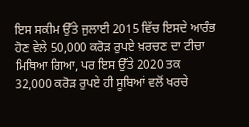ਇਸ ਸਕੀਮ ਉੱਤੇ ਜੁਲਾਈ 2015 ਵਿੱਚ ਇਸਦੇ ਆਰੰਭ ਹੋਣ ਵੇਲੇ 50,000 ਕਰੋੜ ਰੁਪਏ ਖ਼ਰਚਣ ਦਾ ਟੀਚਾ ਮਿਥਿਆ ਗਿਆ, ਪਰ ਇਸ ਉੱਤੇ 2020 ਤਕ 32,000 ਕਰੋੜ ਰੁਪਏ ਹੀ ਸੂਬਿਆਂ ਵਲੋਂ ਖਰਚੇ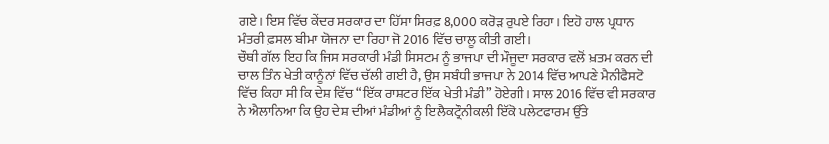ਗਏ। ਇਸ ਵਿੱਚ ਕੇਂਦਰ ਸਰਕਾਰ ਦਾ ਹਿੱਸਾ ਸਿਰਫ਼ 8,000 ਕਰੋੜ ਰੁਪਏ ਰਿਹਾ। ਇਹੋ ਹਾਲ ਪ੍ਰਧਾਨ ਮੰਤਰੀ ਫ਼ਸਲ ਬੀਮਾ ਯੋਜਨਾ ਦਾ ਰਿਹਾ ਜੋ 2016 ਵਿੱਚ ਚਾਲੂ ਕੀਤੀ ਗਈ।
ਚੌਥੀ ਗੱਲ ਇਹ ਕਿ ਜਿਸ ਸਰਕਾਰੀ ਮੰਡੀ ਸਿਸਟਮ ਨੂੰ ਭਾਜਪਾ ਦੀ ਮੌਜੂਦਾ ਸਰਕਾਰ ਵਲੋਂ ਖ਼ਤਮ ਕਰਨ ਦੀ ਚਾਲ ਤਿੰਨ ਖੇਤੀ ਕਾਨੂੰਨਾਂ ਵਿੱਚ ਚੱਲੀ ਗਈ ਹੈ, ਉਸ ਸਬੰਧੀ ਭਾਜਪਾ ਨੇ 2014 ਵਿੱਚ ਆਪਣੇ ਮੈਨੀਫੈਸਟੋ ਵਿੱਚ ਕਿਹਾ ਸੀ ਕਿ ਦੇਸ਼ ਵਿੱਚ “ਇੱਕ ਰਾਸ਼ਟਰ ਇੱਕ ਖੇਤੀ ਮੰਡੀ” ਹੋਏਗੀ। ਸਾਲ 2016 ਵਿੱਚ ਵੀ ਸਰਕਾਰ ਨੇ ਐਲਾਨਿਆ ਕਿ ਉਹ ਦੇਸ਼ ਦੀਆਂ ਮੰਡੀਆਂ ਨੂੰ ਇਲੈਕਟ੍ਰੌਨੀਕਲੀ ਇੱਕੋ ਪਲੇਟਫਾਰਮ ਉੱਤੇ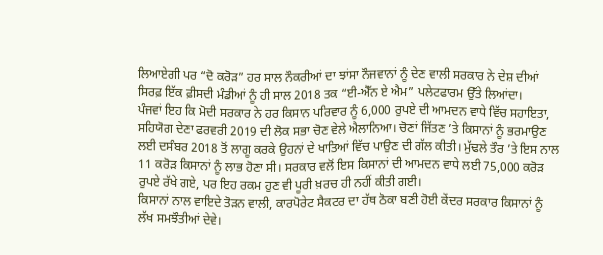ਲਿਆਏਗੀ ਪਰ “ਦੋ ਕਰੋੜ” ਹਰ ਸਾਲ ਨੌਕਰੀਆਂ ਦਾ ਝਾਂਸਾ ਨੌਜਵਾਨਾਂ ਨੂੰ ਦੇਣ ਵਾਲੀ ਸਰਕਾਰ ਨੇ ਦੇਸ਼ ਦੀਆਂ ਸਿਰਫ਼ ਇੱਕ ਫ਼ੀਸਦੀ ਮੰਡੀਆਂ ਨੂੰ ਹੀ ਸਾਲ 2018 ਤਕ “ਈ-ਐੱਨ ਏ ਐਮ” ਪਲੇਟਫਾਰਮ ਉੱਤੇ ਲਿਆਂਦਾ।
ਪੰਜਵਾਂ ਇਹ ਕਿ ਮੋਦੀ ਸਰਕਾਰ ਨੇ ਹਰ ਕਿਸਾਨ ਪਰਿਵਾਰ ਨੂੰ 6,000 ਰੁਪਏ ਦੀ ਆਮਦਨ ਵਾਧੇ ਵਿੱਚ ਸਹਾਇਤਾ, ਸਹਿਯੋਗ ਦੇਣਾ ਫਰਵਰੀ 2019 ਦੀ ਲੋਕ ਸਭਾ ਚੋਣ ਵੇਲੇ ਐਲਾਨਿਆ। ਚੋਣਾਂ ਜਿੱਤਣ ’ਤੇ ਕਿਸਾਨਾਂ ਨੂੰ ਭਰਮਾਉਣ ਲਈ ਦਸੰਬਰ 2018 ਤੋਂ ਲਾਗੂ ਕਰਕੇ ਉਹਨਾਂ ਦੇ ਖਾਤਿਆਂ ਵਿੱਚ ਪਾਉਣ ਦੀ ਗੱਲ ਕੀਤੀ। ਮੁੱਢਲੇ ਤੌਰ ’ਤੇ ਇਸ ਨਾਲ 11 ਕਰੋੜ ਕਿਸਾਨਾਂ ਨੂੰ ਲਾਭ ਹੋਣਾ ਸੀ। ਸਰਕਾਰ ਵਲੋਂ ਇਸ ਕਿਸਾਨਾਂ ਦੀ ਆਮਦਨ ਵਾਧੇ ਲਈ 75,000 ਕਰੋੜ ਰੁਪਏ ਰੱਖੇ ਗਏ, ਪਰ ਇਹ ਰਕਮ ਹੁਣ ਵੀ ਪੂਰੀ ਖ਼ਰਚ ਹੀ ਨਹੀਂ ਕੀਤੀ ਗਈ।
ਕਿਸਾਨਾਂ ਨਾਲ ਵਾਇਦੇ ਤੋੜਨ ਵਾਲੀ, ਕਾਰਪੋਰੇਟ ਸੈਕਟਰ ਦਾ ਹੱਥ ਠੋਕਾ ਬਣੀ ਹੋਈ ਕੇਂਦਰ ਸਰਕਾਰ ਕਿਸਾਨਾਂ ਨੂੰ ਲੱਖ ਸਮਝੌਤੀਆਂ ਦੇਵੇ।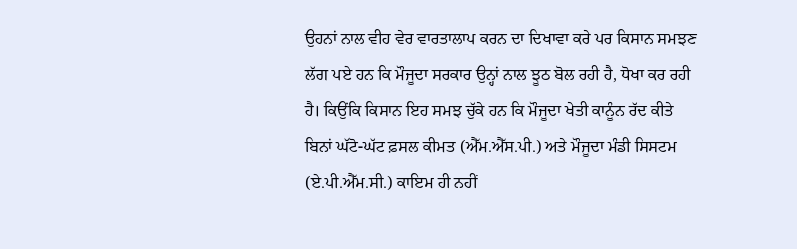ਉਹਨਾਂ ਨਾਲ ਵੀਹ ਵੇਰ ਵਾਰਤਾਲਾਪ ਕਰਨ ਦਾ ਦਿਖਾਵਾ ਕਰੇ ਪਰ ਕਿਸਾਨ ਸਮਝਣ ਲੱਗ ਪਏ ਹਨ ਕਿ ਮੌਜੂਦਾ ਸਰਕਾਰ ਉਨ੍ਹਾਂ ਨਾਲ ਝੂਠ ਬੋਲ ਰਹੀ ਹੈ, ਧੋਖਾ ਕਰ ਰਹੀ ਹੈ। ਕਿਉਂਕਿ ਕਿਸਾਨ ਇਹ ਸਮਝ ਚੁੱਕੇ ਹਨ ਕਿ ਮੌਜੂਦਾ ਖੇਤੀ ਕਾਨੂੰਨ ਰੱਦ ਕੀਤੇ ਬਿਨਾਂ ਘੱਟੋ-ਘੱਟ ਫ਼ਸਲ ਕੀਮਤ (ਐੱਮ.ਐੱਸ.ਪੀ.) ਅਤੇ ਮੌਜੂਦਾ ਮੰਡੀ ਸਿਸਟਮ (ਏ.ਪੀ.ਐੱਮ.ਸੀ.) ਕਾਇਮ ਹੀ ਨਹੀਂ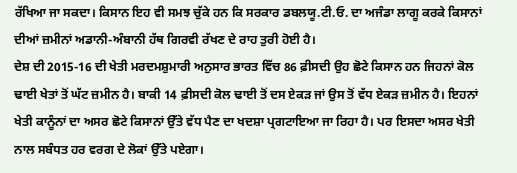ਰੱਖਿਆ ਜਾ ਸਕਦਾ। ਕਿਸਾਨ ਇਹ ਵੀ ਸਮਝ ਚੁੱਕੇ ਹਨ ਕਿ ਸਰਕਾਰ ਡਬਲਯੂ.ਟੀ.ਓ. ਦਾ ਅਜੰਡਾ ਲਾਗੂ ਕਰਕੇ ਕਿਸਾਨਾਂ ਦੀਆਂ ਜ਼ਮੀਨਾਂ ਅਡਾਨੀ-ਅੰਬਾਨੀ ਹੱਥ ਗਿਰਵੀ ਰੱਖਣ ਦੇ ਰਾਹ ਤੁਰੀ ਹੋਈ ਹੈ।
ਦੇਸ਼ ਦੀ 2015-16 ਦੀ ਖੇਤੀ ਮਰਦਮਸ਼ੁਮਾਰੀ ਅਨੁਸਾਰ ਭਾਰਤ ਵਿੱਚ 86 ਫ਼ੀਸਦੀ ਉਹ ਛੋਟੇ ਕਿਸਾਨ ਹਨ ਜਿਹਨਾਂ ਕੋਲ ਢਾਈ ਖੇਤਾਂ ਤੋਂ ਘੱਟ ਜ਼ਮੀਨ ਹੈ। ਬਾਕੀ 14 ਫ਼ੀਸਦੀ ਕੋਲ ਢਾਈ ਤੋਂ ਦਸ ਏਕੜ ਜਾਂ ਉਸ ਤੋਂ ਵੱਧ ਏਕੜ ਜ਼ਮੀਨ ਹੈ। ਇਹਨਾਂ ਖੇਤੀ ਕਾਨੂੰਨਾਂ ਦਾ ਅਸਰ ਛੋਟੇ ਕਿਸਾਨਾਂ ਉੱਤੇ ਵੱਧ ਪੈਣ ਦਾ ਖਦਸ਼ਾ ਪ੍ਰਗਟਾਇਆ ਜਾ ਰਿਹਾ ਹੈ। ਪਰ ਇਸਦਾ ਅਸਰ ਖੇਤੀ ਨਾਲ ਸਬੰਧਤ ਹਰ ਵਰਗ ਦੇ ਲੋਕਾਂ ਉੱਤੇ ਪਏਗਾ।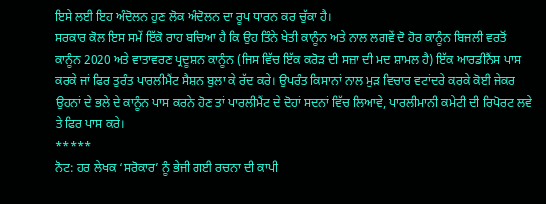ਇਸੇ ਲਈ ਇਹ ਅੰਦੋਲਨ ਹੁਣ ਲੋਕ ਅੰਦੋਲਨ ਦਾ ਰੂਪ ਧਾਰਨ ਕਰ ਚੁੱਕਾ ਹੈ।
ਸਰਕਾਰ ਕੋਲ ਇਸ ਸਮੇਂ ਇੱਕੋ ਰਾਹ ਬਚਿਆ ਹੈ ਕਿ ਉਹ ਤਿੰਨੇ ਖੇਤੀ ਕਾਨੂੰਨ ਅਤੇ ਨਾਲ ਲਗਵੇਂ ਦੋ ਹੋਰ ਕਾਨੂੰਨ ਬਿਜਲੀ ਵਰਤੋਂ ਕਾਨੂੰਨ 2020 ਅਤੇ ਵਾਤਾਵਰਣ ਪ੍ਰਦੂਸ਼ਨ ਕਾਨੂੰਨ (ਜਿਸ ਵਿੱਚ ਇੱਕ ਕਰੋੜ ਦੀ ਸਜ਼ਾ ਦੀ ਮਦ ਸ਼ਾਮਲ ਹੈ) ਇੱਕ ਆਰਡੀਨੈਂਸ ਪਾਸ ਕਰਕੇ ਜਾਂ ਫਿਰ ਤੁਰੰਤ ਪਾਰਲੀਮੈਂਟ ਸੈਸ਼ਨ ਬੁਲਾ ਕੇ ਰੱਦ ਕਰੇ। ਉਪਰੰਤ ਕਿਸਾਨਾਂ ਨਾਲ ਮੁੜ ਵਿਚਾਰ ਵਟਾਂਦਰੇ ਕਰਕੇ ਕੋਈ ਜੇਕਰ ਉਹਨਾਂ ਦੇ ਭਲੇ ਦੇ ਕਾਨੂੰਨ ਪਾਸ ਕਰਨੇ ਹੋਣ ਤਾਂ ਪਾਰਲੀਮੈਂਟ ਦੇ ਦੋਹਾਂ ਸਦਨਾਂ ਵਿੱਚ ਲਿਆਵੇ, ਪਾਰਲੀਮਾਨੀ ਕਮੇਟੀ ਦੀ ਰਿਪੋਰਟ ਲਵੇ ਤੇ ਫਿਰ ਪਾਸ ਕਰੇ।
*****
ਨੋਟ: ਹਰ ਲੇਖਕ ‘ਸਰੋਕਾਰ’ ਨੂੰ ਭੇਜੀ ਗਈ ਰਚਨਾ ਦੀ ਕਾਪੀ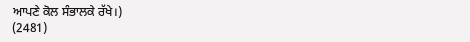ਆਪਣੇ ਕੋਲ ਸੰਭਾਲਕੇ ਰੱਖੇ।)
(2481)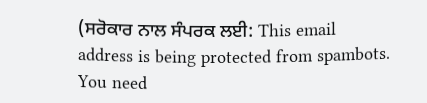(ਸਰੋਕਾਰ ਨਾਲ ਸੰਪਰਕ ਲਈ: This email address is being protected from spambots. You need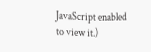JavaScript enabled to view it.)